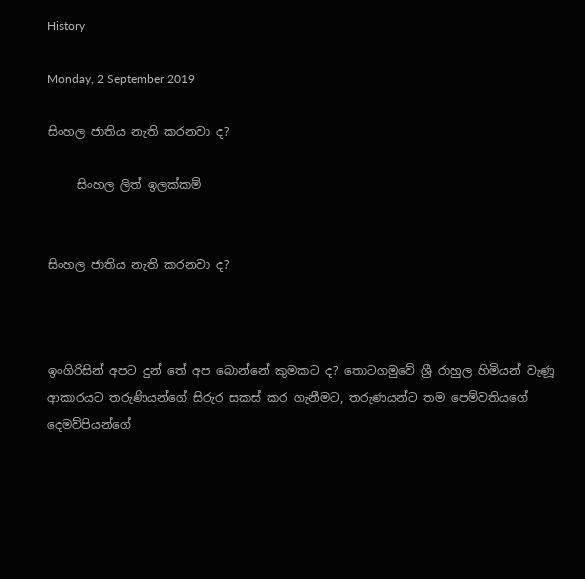History

Monday, 2 September 2019

සිංහල ජාතිය නැති කරනවා ද?

     සිංහල ලිත් ඉලක්කම්


සිංහල ජාතිය නැති කරනවා ද?



ඉංගිරිසින් අපට දුන් තේ අප බොන්නේ කුමකට ද? තොටගමුවේ ශ්‍රී රාහුල හිමියන් වැණූ ආකාරයට තරුණියන්ගේ සිරුර සකස් කර ගැනීමට, තරුණයන්ට තම පෙම්වතියගේ දෙමව්පියන්ගේ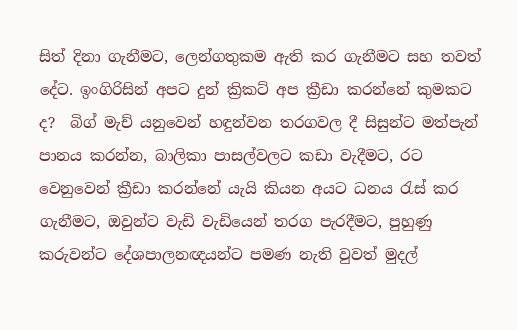සිත් දිනා ගැනීමට, ලෙන්ගතුකම ඇති කර ගැනීමට සහ තවත් දේට. ඉංගිරිසින් අපට දුන් ක්‍රිකට් අප ක්‍රීඩා කරන්නේ කුමකට ද?  බිග් මැච් යනුවෙන් හඳුන්වන තරගවල දී සිසුන්ට මත්පැන් පානය කරන්න, බාලිකා පාසල්වලට කඩා වැදීමට, රට වෙනුවෙන් ක්‍රීඩා කරන්නේ යැයි කියන අයට ධනය රැස් කර ගැනීමට, ඔවුන්ට වැඩි වැඩියෙන් තරග පැරදීමට, පුහුණු කරුවන්ට දේශපාලනඥයන්ට පමණ නැති වුවත් මුදල්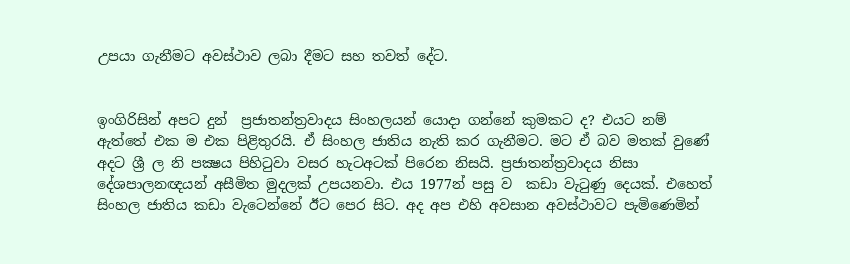උපයා ගැනීමට අවස්ථාව ලබා දීමට සහ තවත් දේට.


ඉංගිරිසින් අපට දුන්  ප්‍රජාතන්ත්‍රවාදය සිංහලයන් යොදා ගන්නේ කුමකට ද? එයට නම් ඇත්තේ එක ම එක පිළිතුරයි. ඒ සිංහල ජාතිය නැති කර ගැනීමට. මට ඒ බව මතක් වුණේ අදට ශ්‍රී ල නි පක්‍ෂය පිහිටුවා වසර හැටඅටක් පිරෙන නිසයි. ප්‍රජාතන්ත්‍රවාදය නිසා දේශපාලනඥයන් අසීමිත මුදලක් උපයනවා. එය 1977න් පසු ව  කඩා වැටුණු දෙයක්. එහෙත් සිංහල ජාතිය කඩා වැටෙන්නේ ඊට පෙර සිට. අද අප එහි අවසාන අවස්ථාවට පැමිණෙමින්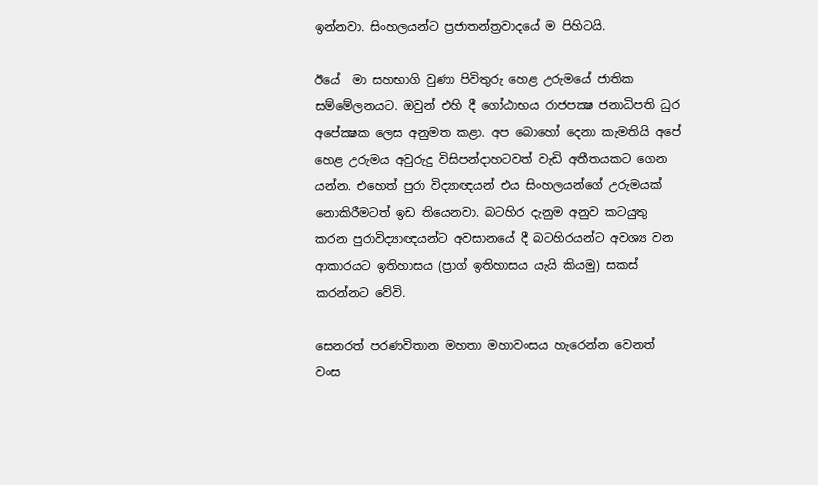ඉන්නවා. සිංහලයන්ට ප්‍රජාතන්ත්‍රවාදයේ ම පිහිටයි.

ඊයේ  මා සහභාගි වුණා පිවිතුරු හෙළ උරුමයේ ජාතික සම්මේලනයට. ඔවුන් එහි දී ගෝඨාභය රාජපක්‍ෂ ජනාධිපති ධුර අපේක්‍ෂක ලෙස අනුමත කළා. අප බොහෝ දෙනා කැමතියි අපේ හෙළ උරුමය අවුරුදු විසිපන්දාහටවත් වැඩි අතීතයකට ගෙන යන්න. එහෙත් පුරා විද්‍යාඥයන් එය සිංහලයන්ගේ උරුමයක් නොකිරීමටත් ඉඩ තියෙනවා. බටහිර දැනුම අනුව කටයුතු කරන පුරාවිද්‍යාඥයන්ට අවසානයේ දී බටහිරයන්ට අවශ්‍ය වන ආකාරයට ඉතිහාසය (ප්‍රාග් ඉතිහාසය යැයි කියමු) සකස් කරන්නට වේවි.

සෙනරත් පරණවිතාන මහතා මහාවංසය හැරෙන්න වෙනත් වංස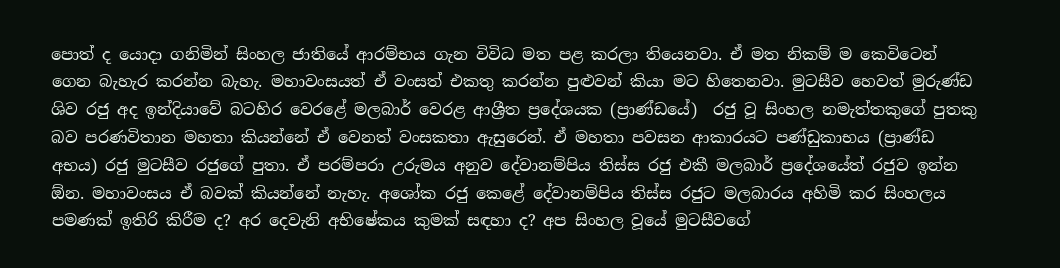පොත් ද යොදා ගනිමින් සිංහල ජාතියේ ආරම්භය ගැන විවිධ මත පළ කරලා තියෙනවා. ඒ මත නිකම් ම කෙවිටෙන් ගෙන බැහැර කරන්න බැහැ. මහාවංසයත් ඒ වංසත් එකතු කරන්න පුළුවන් කියා මට හිතෙනවා. මුටසීව හෙවත් මුරුණ්ඩ ශිව රජු අද ඉන්දියාවේ බටහිර වෙරළේ මලබාර් වෙරළ ආශ්‍රීත ප්‍රදේශයක (ප්‍රාණ්ඩයේ)  රජු වූ සිංහල නමැත්තකුගේ පුතකු බව පරණවිතාන මහතා කියන්නේ ඒ වෙනත් වංසකතා ඇසුරෙන්. ඒ මහතා පවසන ආකාරයට පණ්ඩුකාභය (ප්‍රාණ්ඩ අභය) රජු මුටසීව රජුගේ පුතා. ඒ පරම්පරා උරුමය අනුව දේවානම්පිය තිස්ස රජු එකී මලබාර් ප්‍රදේශයේත් රජුව ඉන්න ඕන. මහාවංසය ඒ බවක් කියන්නේ නැහැ. අශෝක රජු කෙළේ දේවානම්පිය තිස්ස රජුට මලබාරය අහිමි කර සිංහලය පමණක් ඉතිරි කිරීම ද? අර දෙවැනි අභිෂේකය කුමක් සඳහා ද? අප සිංහල වූයේ මුටසීවගේ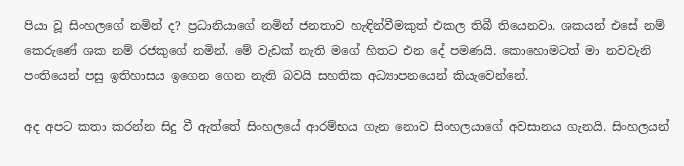පියා වූ සිංහලගේ නමින් ද? ප්‍රධානියාගේ නමින් ජනතාව හැඳින්වීමකුත් එකල තිබී තියෙනවා. ශකයන් එසේ නම් කෙරුණේ ශක නම් රජකුගේ නමින්. මේ වැඩක් නැති මගේ හිතට එන දේ පමණයි. කොහොමටත් මා නවවැනි පංතියෙන් පසු ඉතිහාසය ඉගෙන ගෙන නැති බවයි සහතික අධ්‍යාපනයෙන් කියැවෙන්නේ.

අද අපට කතා කරන්න සිදු වී ඇත්තේ සිංහලයේ ආරම්භය ගැන නොව සිංහලයාගේ අවසානය ගැනයි. සිංහලයන්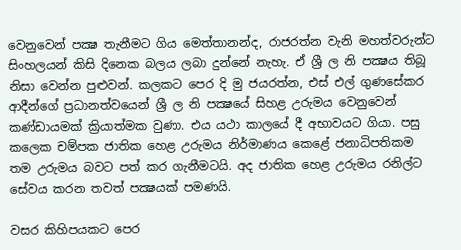වෙනුවෙන් පක්‍ෂ තැනීමට ගිය මෙත්තානන්ද, රාජරත්න වැනි මහත්වරුන්ට සිංහලයන් කිසි දිනෙක බලය ලබා දුන්නේ නැහැ. ඒ ශ්‍රී ල නි පක්‍ෂය තිබූ නිසා වෙන්න පුළුවන්. කලකට පෙර දි මු ජයරත්න, එස් එල් ගුණසේකර ආදීන්ගේ ප්‍රධානත්වයෙන් ශ්‍රී ල නි පක්‍ෂයේ සිහළ උරුමය වෙනුවෙන් කණ්ඩායමක් ක්‍රියාත්මක වුණා. එය යථා කාලයේ දී අභාවයට ගියා. පසු කලෙක චම්පක ජාතික හෙළ උරුමය නිර්මාණය කෙළේ ජනාධිපතිකම තම උරුමය බවට පත් කර ගැනීමටයි. අද ජාතික හෙළ උරුමය රනිල්ට සේවය කරන තවත් පක්‍ෂයක් පමණයි.

වසර කිහිපයකට පෙර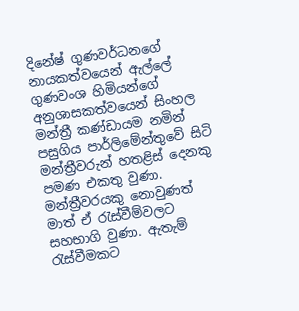දිනේෂ් ගුණවර්ධනගේ නායකත්වයෙන් ඇල්ලේ ගුණවංශ හිමියන්ගේ අනුශාසකත්වයෙන් සිංහල මන්ත්‍රී කණ්ඩායම නමින් පසුගිය පාර්ලිමේන්තුවේ සිටි මන්ත්‍රීවරුන් හතළිස් දෙනකු පමණ එකතු වුණා. මන්ත්‍රීවරයකු නොවුණත් මාත් ඒ රැස්වීම්වලට සහභාගි වුණා. ඇතැම් රැස්වීමකට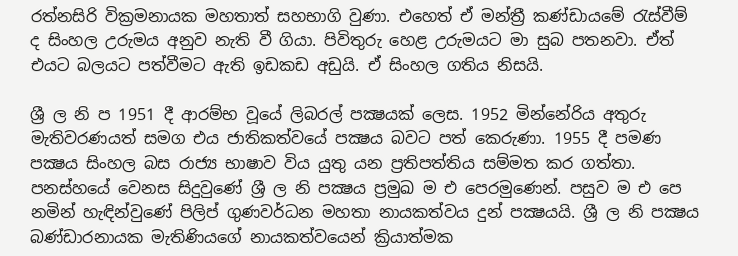රත්නසිරි වික්‍රමනායක මහතාත් සහභාගි වුණා. එහෙත් ඒ මන්ත්‍රී කණ්ඩායමේ රැස්වීම් ද සිංහල උරුමය අනුව නැති වී ගියා. පිවිතුරු හෙළ උරුමයට මා සුබ පතනවා. ඒත් එයට බලයට පත්වීමට ඇති ඉඩකඩ අඩුයි. ඒ සිංහල ගතිය නිසයි.

ශ්‍රී ල නි ප 1951 දී ආරම්භ වූයේ ලිබරල් පක්‍ෂයක් ලෙස. 1952 මින්නේරිය අතුරු මැතිවරණයත් සමග එය ජාතිකත්වයේ පක්‍ෂය බවට පත් කෙරුණා. 1955 දී පමණ පක්‍ෂය සිංහල බස රාජ්‍ය භාෂාව විය යුතු යන ප්‍රතිපත්තිය සම්මත කර ගත්තා. පනස්හයේ වෙනස සිදුවුණේ ශ්‍රී ල නි පක්‍ෂය ප්‍රමුඛ ම එ පෙරමුණෙන්. පසුව ම එ පෙ නමින් හැඳින්වුණේ පිලිප් ගුණවර්ධන මහතා නායකත්වය දුන් පක්‍ෂයයි. ශ්‍රී ල නි පක්‍ෂය බණ්ඩාරනායක මැතිණියගේ නායකත්වයෙන් ක්‍රියාත්මක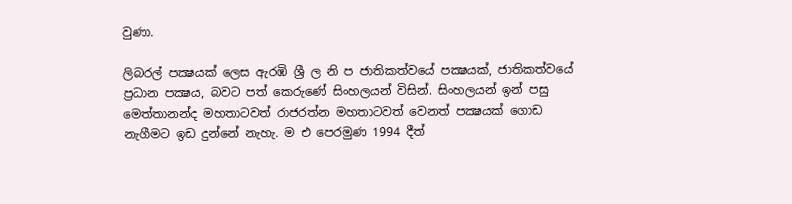වුණා.

ලිබරල් පක්‍ෂයක් ලෙස ඇරඹි ශ්‍රී ල නි ප ජාතිකත්වයේ පක්‍ෂයක්, ජාතිකත්වයේ ප්‍රධාන පක්‍ෂය, බවට පත් කෙරුණේ සිංහලයන් විසින්. සිංහලයන් ඉන් පසු මෙත්තානන්ද මහතාටවත් රාජරත්න මහතාටවත් වෙනත් පක්‍ෂයක් ගොඩ නැගීමට ඉඩ දුන්නේ නැහැ. ම එ පෙරමුණ 1994 දීත්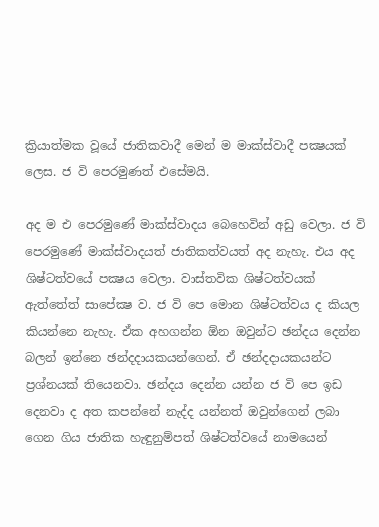ක්‍රියාත්මක වූයේ ජාතිකවාදී මෙන් ම මාක්ස්වාදී පක්‍ෂයක් ලෙස. ජ වි පෙරමුණත් එසේමයි.

අද ම එ පෙරමුණේ මාක්ස්වාදය බෙහෙවින් අඩු වෙලා. ජ වි පෙරමුණේ මාක්ස්වාදයත් ජාතිකත්වයත් අද නැහැ. එය අද ශිෂ්ටත්වයේ පක්‍ෂය වෙලා. වාස්තවික ශිෂ්ටත්වයක් ඇත්තේත් සාපේක්‍ෂ ව. ජ වි පෙ මොන ශිෂ්ටත්වය ද කියල කියන්නෙ නැහැ. ඒක අහගන්න ඕන ඔවුන්ට ඡන්දය දෙන්න බලන් ඉන්නෙ ඡන්දදායකයන්ගෙන්. ඒ ඡන්දදායකයන්ට ප්‍රශ්නයක් තියෙනවා. ඡන්දය දෙන්න යන්න ජ වි පෙ ඉඩ දෙනවා ද අත කපන්නේ නැද්ද යන්නත් ඔවුන්ගෙන් ලබා ගෙන ගිය ජාතික හැඳුනුම්පත් ශිෂ්ටත්වයේ නාමයෙන්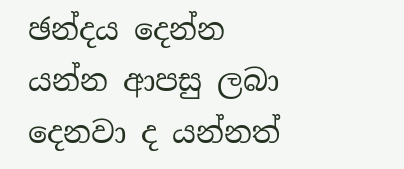ඡන්දය දෙන්න යන්න ආපසු ලබා දෙනවා ද යන්නත්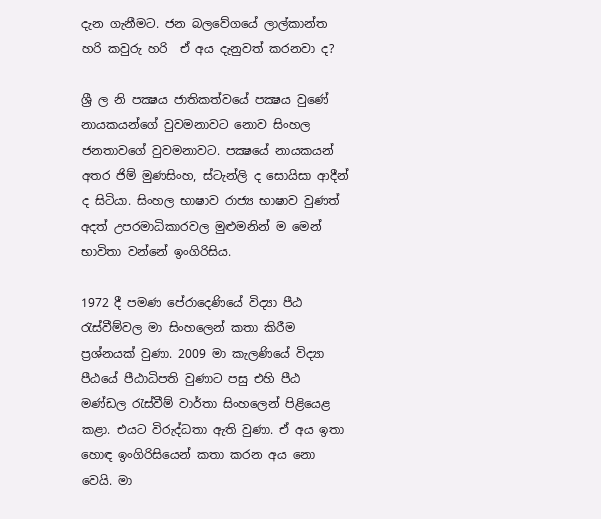දැන ගැනීමට. ජන බලවේගයේ ලාල්කාන්ත හරි කවුරු හරි  ඒ අය දැනුවත් කරනවා ද?

ශ්‍රී ල නි පක්‍ෂය ජාතිකත්වයේ පක්‍ෂය වුණේ නායකයන්ගේ වුවමනාවට නොව සිංහල ජනතාවගේ වුවමනාවට. පක්‍ෂයේ නායකයන් අතර ජිම් මුණසිංහ, ස්ටැන්ලි ද සොයිසා ආදීන් ද සිටියා. සිංහල භාෂාව රාජ්‍ය භාෂාව වුණත් අදත් උපරමාධිකාරවල මුළුමනින් ම මෙන් භාවිතා වන්නේ ඉංගිරිසිය.

1972 දී පමණ පේරාදෙණියේ විද්‍යා පීඨ රැස්වීම්වල මා සිංහලෙන් කතා කිරීම ප්‍රශ්නයක් වුණා. 2009 මා කැලණියේ විද්‍යා පීඨයේ පීඨාධිපති වුණාට පසු එහි පීඨ මණ්ඩල රැස්වීම් වාර්තා සිංහලෙන් පිළියෙළ කළා. එයට විරුද්ධතා ඇති වුණා. ඒ අය ඉතා හොඳ ඉංගිරිසියෙන් කතා කරන අය නො වෙයි. මා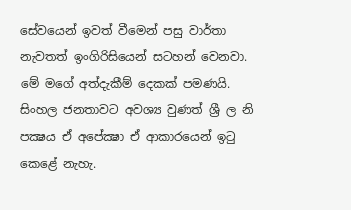සේවයෙන් ඉවත් වීමෙන් පසු වාර්තා නැවතත් ඉංගිරිසියෙන් සටහන් වෙනවා. මේ මගේ අත්දැකීම් දෙකක් පමණයි. සිංහල ජනතාවට අවශ්‍ය වුණත් ශ්‍රී ල නි පක්‍ෂය ඒ අපේක්‍ෂා ඒ ආකාරයෙන් ඉටු කෙළේ නැහැ.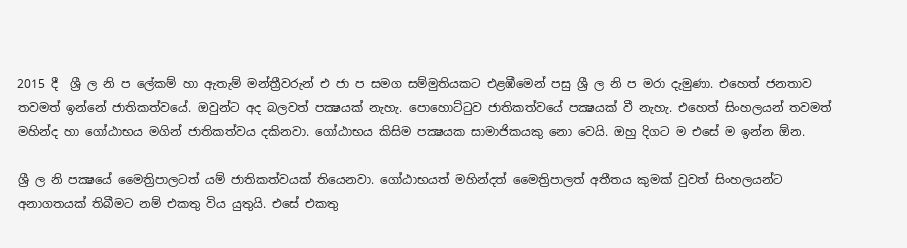2015 දී  ශ්‍රී ල නි ප ලේකම් හා ඇතැම් මන්ත්‍රීවරුන් එ ජා ප සමග සම්මුතියකට එළඹීමෙන් පසු ශ්‍රී ල නි ප මරා දැමුණා. එහෙත් ජනතාව තවමත් ඉන්නේ ජාතිකත්වයේ. ඔවුන්ට අද බලවත් පක්‍ෂයක් නැහැ. පොහොට්ටුව ජාතිකත්වයේ පක්‍ෂයක් වී නැහැ. එහෙත් සිංහලයන් තවමත් මහින්ද හා ගෝඨාභය මගින් ජාතිකත්වය දකිනවා. ගෝඨාභය කිසිම පක්‍ෂයක සාමාජිකයකු නො වෙයි. ඔහු දිගට ම එසේ ම ඉන්න ඕන.

ශ්‍රී ල නි පක්‍ෂයේ මෛත්‍රිපාලටත් යම් ජාතිකත්වයක් තියෙනවා. ගෝඨාභයත් මහින්දත් මෛත්‍රිපාලත් අතීතය කුමක් වුවත් සිංහලයන්ට අනාගතයක් තිබීමට නම් එකතු විය යුතුයි. එසේ එකතු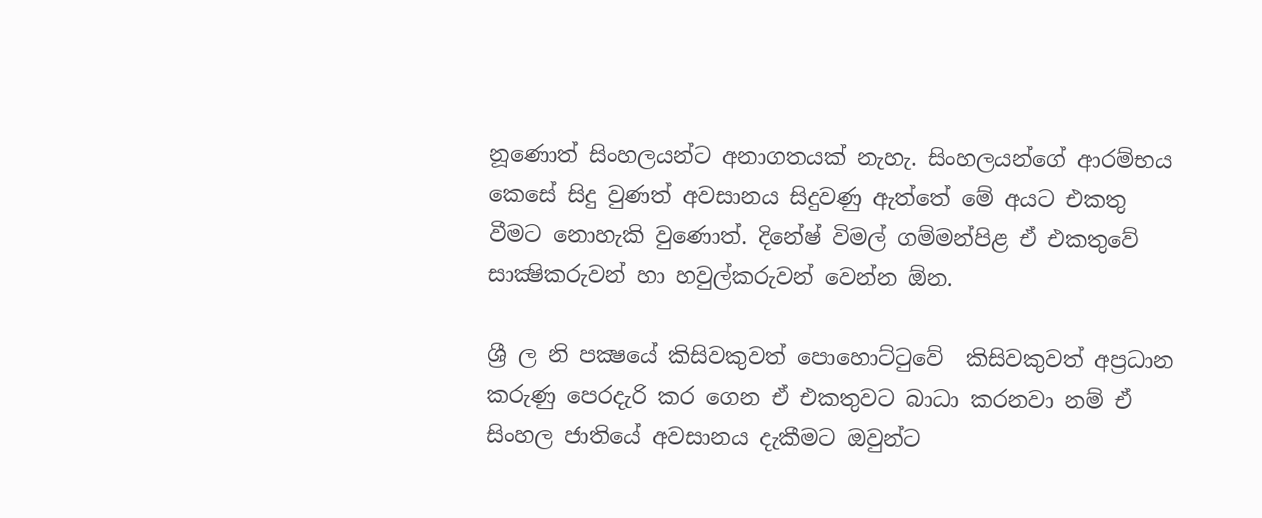නූණොත් සිංහලයන්ට අනාගතයක් නැහැ. සිංහලයන්ගේ ආරම්භය කෙසේ සිදු වුණත් අවසානය සිදුවණු ඇත්තේ මේ අයට එකතු වීමට නොහැකි වුණොත්. දිනේෂ් විමල් ගම්මන්පිළ ඒ එකතුවේ සාක්‍ෂිකරුවන් හා හවුල්කරුවන් වෙන්න ඕන.

ශ්‍රී ල නි පක්‍ෂයේ කිසිවකුවත් පොහොට්ටුවේ  කිසිවකුවත් අප්‍රධාන කරුණු පෙරදැරි කර ගෙන ඒ එකතුවට බාධා කරනවා නම් ඒ සිංහල ජාතියේ අවසානය දැකීමට ඔවුන්ට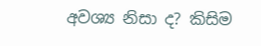අවශ්‍ය නිසා ද? කිසිම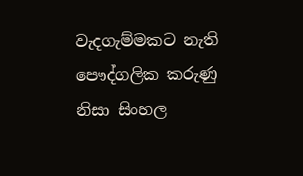වැදගැම්මකට නැති පෞද්ගලික කරුණු නිසා සිංහල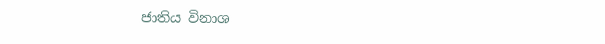ජාතිය විනාශ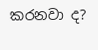කරනවා ද?